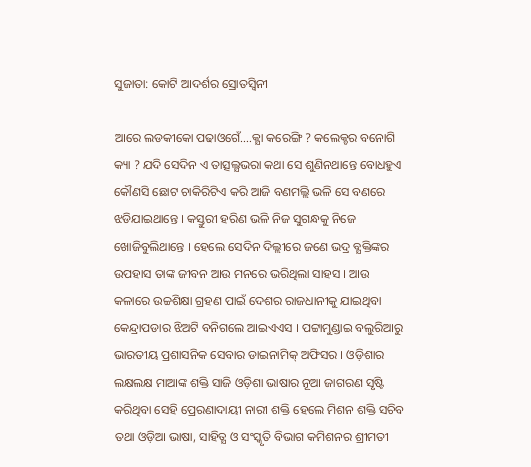ସୁଜାତା: କୋଟି ଆଦର୍ଶର ସ୍ରୋତସ୍ବିନୀ

ଆରେ ଲଡକୀକୋ ପଢାଓଗେଁ….କ୍ଯା କରେଙ୍ଗି ? କଲେକ୍ଚର ବନୋଗି କ୍ୟା ? ଯଦି ସେଦିନ ଏ ତାତ୍ସଲ୍ଯଭରା କଥା ସେ ଶୁଣିନଥାନ୍ତେ ବୋଧହୁଏ କୌଣସି ଛୋଟ ଚାକିରିଟିଏ କରି ଆଜି ବଣମଲ୍ଲି ଭଳି ସେ ବଣରେ ଝଡିଯାଇଥାନ୍ତେ । କସ୍ତୁରୀ ହରିଣ ଭଳି ନିଜ ସୁଗନ୍ଧକୁ ନିଜେ ଖୋଜିବୁଲିଥାନ୍ତେ । ହେଲେ ସେଦିନ ଦିଲ୍ଲୀରେ ଜଣେ ଭଦ୍ର ବ୍ଯକ୍ତିଙ୍କର ଉପହାସ ତାଙ୍କ ଜୀବନ ଆଉ ମନରେ ଭରିଥିଲା ସାହସ । ଆଉ କଳାରେ ଉଚ୍ଚଶିକ୍ଷା ଗ୍ରହଣ ପାଇଁ ଦେଶର ରାଜଧାନୀକୁ ଯାଇଥିବା କେନ୍ଦ୍ରାପଡାର ଝିଅଟି ବନିଗଲେ ଆଇଏଏସ । ପଟ୍ଟାମୁଣ୍ଡାଇ ବଲୁରିଆରୁ ଭାରତୀୟ ପ୍ରଶାସନିକ ସେବାର ଡାଇନାମିକ୍ ଅଫିସର । ଓଡ଼ିଶାର ଲକ୍ଷଲକ୍ଷ ମାଆଙ୍କ ଶକ୍ତି ସାଜି ଓଡ଼ିଶା ଭାଷାର ନୂଆ ଜାଗରଣ ସୃଷ୍ଟି କରିଥିବା ସେହି ପ୍ରେରଣାଦାୟୀ ନାରୀ ଶକ୍ତି ହେଲେ ମିଶନ ଶକ୍ତି ସଚିବ ତଥା ଓଡ଼ିଆ ଭାଷା, ସାହିତ୍ଯ ଓ ସଂସ୍କୃତି ବିଭାଗ କମିଶନର ଶ୍ରୀମତୀ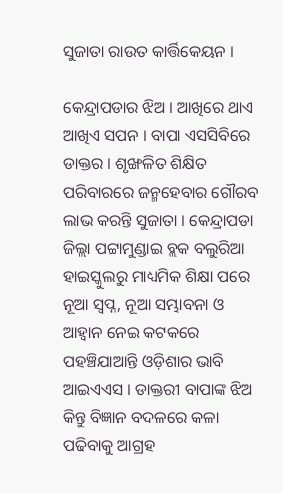ସୁଜାତା ରାଉତ କାର୍ତ୍ତିକେୟନ ।

କେନ୍ଦ୍ରାପଡାର ଝିଅ । ଆଖିରେ ଥାଏ ଆଖିଏ ସପନ । ବାପା ଏସସିବିରେ ଡାକ୍ତର । ଶୃଙ୍ଖଳିତ ଶିକ୍ଷିତ ପରିବାରରେ ଜନ୍ମହେବାର ଗୌରବ ଲାଭ କରନ୍ତି ସୁଜାତା । କେନ୍ଦ୍ରାପଡା ଜିଲ୍ଲା ପଟ୍ଟାମୁଣ୍ଡାଇ ବ୍ଲକ ବଲୁରିଆ ହାଇସ୍କୁଲରୁ ମାଧ୍ୟମିକ ଶିକ୍ଷା ପରେ ନୂଆ ସ୍ବପ୍ନ, ନୂଆ ସମ୍ଭାବନା ଓ ଆହ୍ବାନ ନେଇ କଟକରେ ପହଞ୍ଚିଯାଆନ୍ତି ଓଡ଼ିଶାର ଭାବି ଆଇଏଏସ । ଡାକ୍ତରୀ ବାପାଙ୍କ ଝିଅ କିନ୍ତୁ ବିଜ୍ଞାନ ବଦଳରେ କଳା ପଢିବାକୁ ଆଗ୍ରହ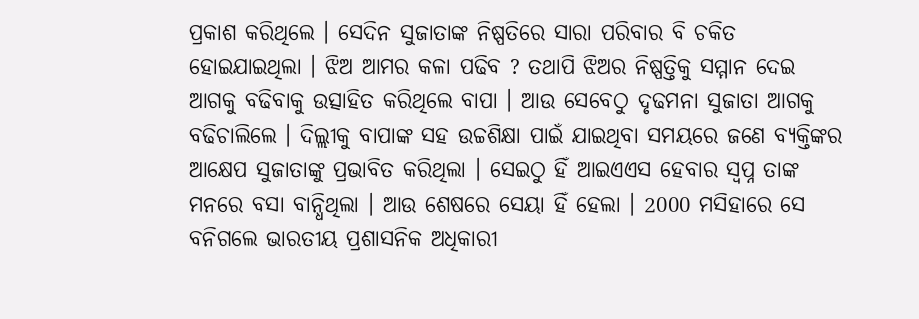ପ୍ରକାଶ କରିଥିଲେ । ସେଦିନ ସୁଜାତାଙ୍କ ନିଷ୍ପତିରେ ସାରା ପରିବାର ବି ଚକିତ ହୋଇଯାଇଥିଲା । ଝିଅ ଆମର କଳା ପଢିବ ? ତଥାପି ଝିଅର ନିଷ୍ପତ୍ତିକୁ ସମ୍ମାନ ଦେଇ ଆଗକୁ ବଢିବାକୁ ଉତ୍ସାହିତ କରିଥିଲେ ବାପା । ଆଉ ସେବେଠୁ ଦୃଢମନା ସୁଜାତା ଆଗକୁ ବଢିଚାଲିଲେ । ଦିଲ୍ଲୀକୁ ବାପାଙ୍କ ସହ ଉଚ୍ଚଶିକ୍ଷା ପାଇଁ ଯାଇଥିବା ସମୟରେ ଜଣେ ବ୍ଯକ୍ତିଙ୍କର ଆକ୍ଷେପ ସୁଜାତାଙ୍କୁ ପ୍ରଭାବିତ କରିଥିଲା । ସେଇଠୁ ହିଁ ଆଇଏଏସ ହେବାର ସ୍ବପ୍ନ ତାଙ୍କ ମନରେ ବସା ବାନ୍ଧିଥିଲା । ଆଉ ଶେଷରେ ସେୟା ହିଁ ହେଲା । 2000 ମସିହାରେ ସେ ବନିଗଲେ ଭାରତୀୟ ପ୍ରଶାସନିକ ଅଧିକାରୀ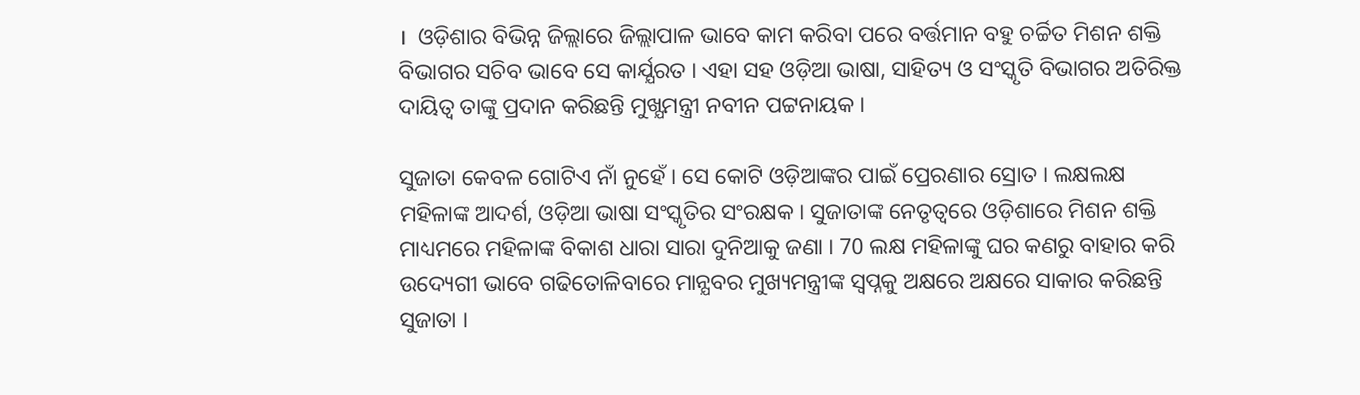।  ଓଡ଼ିଶାର ବିଭିନ୍ନ ଜିଲ୍ଲାରେ ଜିଲ୍ଲାପାଳ ଭାବେ କାମ କରିବା ପରେ ବର୍ତ୍ତମାନ ବହୁ ଚର୍ଚ୍ଚିତ ମିଶନ ଶକ୍ତି ବିଭାଗର ସଚିବ ଭାବେ ସେ କାର୍ଯ୍ଯରତ । ଏହା ସହ ଓଡ଼ିଆ ଭାଷା, ସାହିତ୍ୟ ଓ ସଂସ୍କୃତି ବିଭାଗର ଅତିରିକ୍ତ ଦାୟିତ୍ବ ତାଙ୍କୁ ପ୍ରଦାନ କରିଛନ୍ତି ମୁଖ୍ଯମନ୍ତ୍ରୀ ନବୀନ ପଟ୍ଟନାୟକ ।

ସୁଜାତା କେବଳ ଗୋଟିଏ ନାଁ ନୁହେଁ । ସେ କୋଟି ଓଡ଼ିଆଙ୍କର ପାଇଁ ପ୍ରେରଣାର ସ୍ରୋତ । ଲକ୍ଷଲକ୍ଷ ମହିଳାଙ୍କ ଆଦର୍ଶ, ଓଡ଼ିଆ ଭାଷା ସଂସ୍କୃତିର ସଂରକ୍ଷକ । ସୁଜାତାଙ୍କ ନେତୃତ୍ବରେ ଓଡ଼ିଶାରେ ମିଶନ ଶକ୍ତି ମାଧ୍ୟମରେ ମହିଳାଙ୍କ ବିକାଶ ଧାରା ସାରା ଦୁନିଆକୁ ଜଣା । 70 ଲକ୍ଷ ମହିଳାଙ୍କୁ ଘର କଣରୁ ବାହାର କରି ଉଦ୍ୟେଗୀ ଭାବେ ଗଢିତୋଳିବାରେ ମାନ୍ଯବର ମୁଖ୍ୟମନ୍ତ୍ରୀଙ୍କ ସ୍ବପ୍ନକୁ ଅକ୍ଷରେ ଅକ୍ଷରେ ସାକାର କରିଛନ୍ତି ସୁଜାତା ।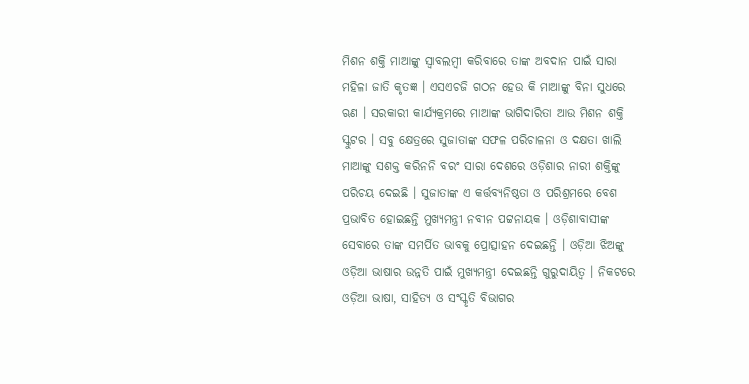ମିଶନ ଶକ୍ତି ମାଆଙ୍କୁ ସ୍ବାବଲମ୍ବୀ କରିବାରେ ତାଙ୍କ ଅବଦାନ ପାଇଁ ସାରା ମହିଳା ଜାତି କୃତଜ୍ଞ । ଏସଏଚଜି ଗଠନ ହେଉ କି ମାଆଙ୍କୁ ବିନା ସୁଧରେ ଋଣ । ସରକାରୀ କାର୍ଯ୍ୟକ୍ରମରେ ମାଆଙ୍କ ଭାଗିଦାରିତା ଆଉ ମିଶନ ଶକ୍ତି ସ୍କୁଟର । ସବୁ କ୍ଷେତ୍ରରେ ସୁଜାତାଙ୍କ ସଫଳ ପରିଚାଳନା ଓ ଦକ୍ଷତା ଖାଲି ମାଆଙ୍କୁ ସଶକ୍ତ କରିନନି ବରଂ ସାରା ଦେଶରେ ଓଡ଼ିଶାର ନାରୀ ଶକ୍ତିଙ୍କୁ ପରିଚୟ ଦେଇଛି । ସୁଜାତାଙ୍କ ଏ କର୍ତ୍ତବ୍ଯନିଷ୍ଠତା ଓ ପରିଶ୍ରମରେ ବେଶ ପ୍ରଭାବିତ ହୋଇଛନ୍ତି ମୁଖ୍ଯମନ୍ତ୍ରୀ ନବୀନ ପଟ୍ଟନାୟକ । ଓଡ଼ିଶାବାସୀଙ୍କ ସେବାରେ ତାଙ୍କ ସମର୍ପିତ ଭାବକୁ ପ୍ରୋତ୍ସାହନ ଦେଇଛନ୍ତି । ଓଡ଼ିଆ ଝିଅଙ୍କୁ ଓଡ଼ିଆ ଭାଷାର ଉନ୍ନତି ପାଇଁ ମୁଖ୍ଯମନ୍ତ୍ରୀ ଦେଇଛନ୍ତି ଗୁରୁଦାୟିତ୍ବ । ନିକଟରେ ଓଡ଼ିଆ ଭାଷା, ସାହିତ୍ଯ ଓ ସଂସ୍କୃତି ବିଭାଗର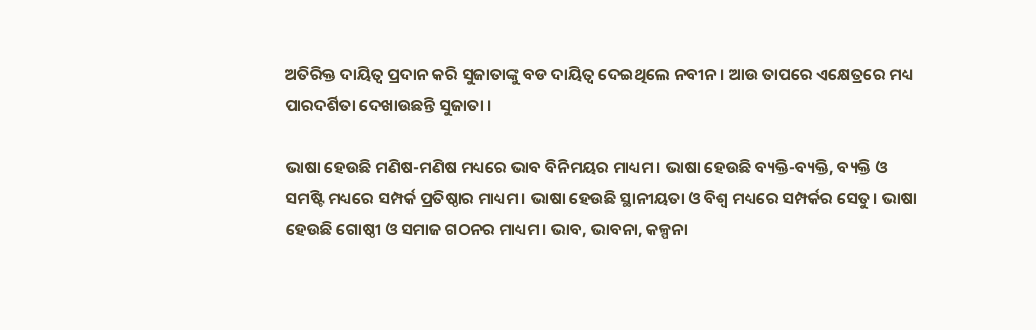ଅତିରିକ୍ତ ଦାୟିତ୍ବ ପ୍ରଦାନ କରି ସୁଜାତାଙ୍କୁ ବଡ ଦାୟିତ୍ବ ଦେଇଥିଲେ ନବୀନ । ଆଉ ତାପରେ ଏକ୍ଷେତ୍ରରେ ମଧ୍ୟ ପାରଦର୍ଶିତା ଦେଖାଉଛନ୍ତି ସୁଜାତା ।

ଭାଷା ହେଉଛି ମଣିଷ-ମଣିଷ ମଧ୍ୟରେ ଭାବ ବିନିମୟର ମାଧ୍ୟମ। ଭାଷା ହେଉଛି ବ୍ୟକ୍ତି-ବ୍ୟକ୍ତି, ବ୍ୟକ୍ତି ଓ ସମଷ୍ଟି ମଧ୍ୟରେ ସମ୍ପର୍କ ପ୍ରତିଷ୍ଠାର ମାଧ୍ୟମ। ଭାଷା ହେଉଛି ସ୍ଥାନୀୟତା ଓ ବିଶ୍ୱ ମଧ୍ୟରେ ସମ୍ପର୍କର ସେତୁ। ଭାଷା ହେଉଛି ଗୋଷ୍ଠୀ ଓ ସମାଜ ଗଠନର ମାଧ୍ୟମ। ଭାବ, ଭାବନା, କଳ୍ପନା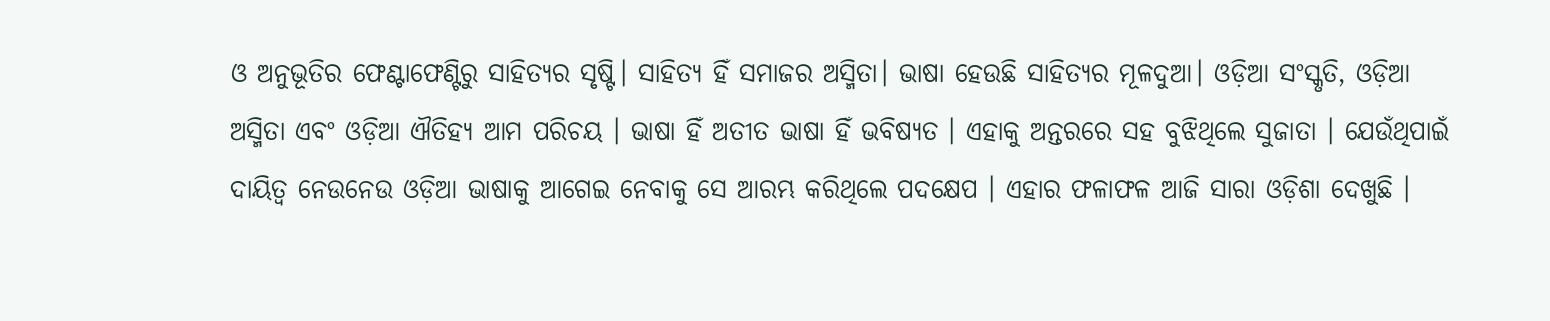ଓ ଅନୁଭୂତିର ଫେଣ୍ଟାଫେଣ୍ଟିରୁ ସାହିତ୍ୟର ସୃଷ୍ଟି। ସାହିତ୍ୟ ହିଁ ସମାଜର ଅସ୍ମିତା। ଭାଷା ହେଉଛି ସାହିତ୍ୟର ମୂଳଦୁଆ। ଓଡ଼ିଆ ସଂସ୍କୃତି, ଓଡ଼ିଆ ଅସ୍ମିତା ଏବଂ ଓଡ଼ିଆ ଐତିହ୍ୟ ଆମ ପରିଚୟ । ଭାଷା ହିଁ ଅତୀତ ଭାଷା ହିଁ ଭବିଷ୍ଯତ । ଏହାକୁ ଅନ୍ତରରେ ସହ ବୁଝିଥିଲେ ସୁଜାତା । ଯେଉଁଥିପାଇଁ ଦାୟିତ୍ବ ନେଉନେଉ ଓଡ଼ିଆ ଭାଷାକୁ ଆଗେଇ ନେବାକୁ ସେ ଆରମ୍ଭ କରିଥିଲେ ପଦକ୍ଷେପ । ଏହାର ଫଳାଫଳ ଆଜି ସାରା ଓଡ଼ିଶା ଦେଖୁଛି ।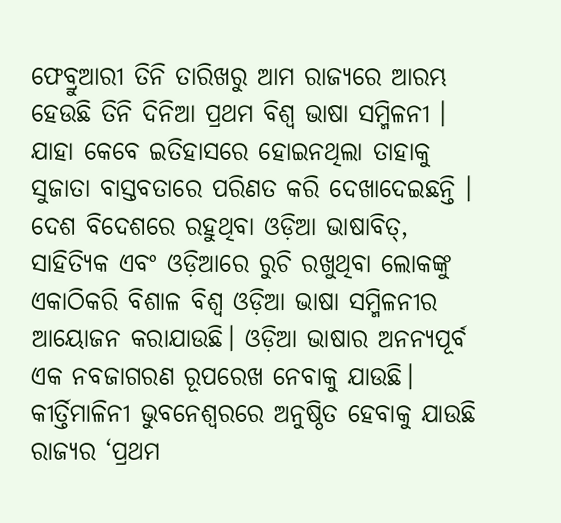ଫେବ୍ରୁଆରୀ ତିନି ତାରିଖରୁ ଆମ ରାଜ୍ଯରେ ଆରମ୍ଭ ହେଉଛି ତିନି ଦିନିଆ ପ୍ରଥମ ବିଶ୍ବ ଭାଷା ସମ୍ମିଳନୀ । ଯାହା କେବେ ଇତିହାସରେ ହୋଇନଥିଲା ତାହାକୁ ସୁଜାତା ବାସ୍ତବତାରେ ପରିଣତ କରି ଦେଖାଦେଇଛନ୍ତି । ଦେଶ ବିଦେଶରେ ରହୁଥିବା ଓଡ଼ିଆ ଭାଷାବିତ୍, ସାହିତ୍ୟିକ ଏବଂ ଓଡ଼ିଆରେ ରୁଚି ରଖୁଥିବା ଲୋକଙ୍କୁ ଏକାଠିକରି ବିଶାଳ ବିଶ୍ୱ ଓଡ଼ିଆ ଭାଷା ସମ୍ମିଳନୀର ଆୟୋଜନ କରାଯାଉଛି। ଓଡ଼ିଆ ଭାଷାର ଅନନ୍ୟପୂର୍ବ ଏକ ନବଜାଗରଣ ରୂପରେଖ ନେବାକୁ ଯାଉଛି। କୀର୍ତ୍ତିମାଳିନୀ ଭୁବନେଶ୍ୱରରେ ଅନୁଷ୍ଠିତ ହେବାକୁ ଯାଉଛି ରାଜ୍ୟର ‘ପ୍ରଥମ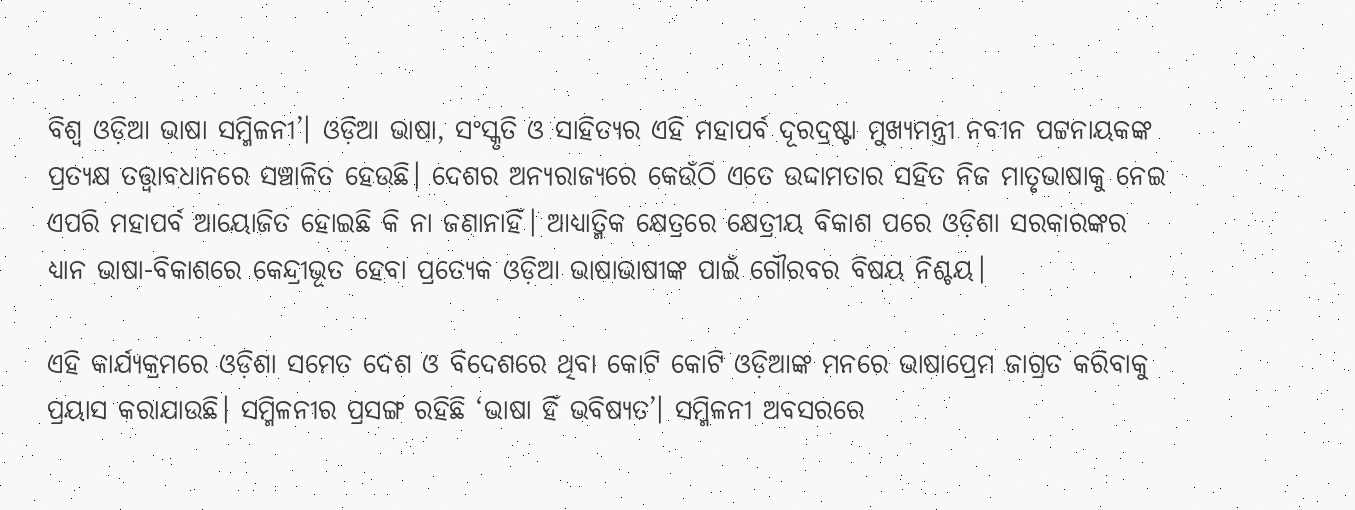ବିଶ୍ୱ ଓଡ଼ିଆ ଭାଷା ସମ୍ମିଳନୀ’। ଓଡ଼ିଆ ଭାଷା, ସଂସ୍କୃତି ଓ ସାହିତ୍ୟର ଏହି ମହାପର୍ବ ଦୂରଦ୍ରଷ୍ଟା ମୁଖ୍ୟମନ୍ତ୍ରୀ ନବୀନ ପଟ୍ଟନାୟକଙ୍କ ପ୍ରତ୍ୟକ୍ଷ ତତ୍ତ୍ୱାବଧାନରେ ସଞ୍ଚାଳିତ ହେଉଛି। ଦେଶର ଅନ୍ୟରାଜ୍ୟରେ କେଉଁଠି ଏତେ ଉଦ୍ଦାମତାର ସହିତ ନିଜ ମାତୃଭାଷାକୁ ନେଇ ଏପରି ମହାପର୍ବ ଆୟୋଜିତ ହୋଇଛି କି ନା ଜଣାନାହିଁ। ଆଧ୍ୟାତ୍ମିକ କ୍ଷେତ୍ରରେ କ୍ଷେତ୍ରୀୟ ବିକାଶ ପରେ ଓଡ଼ିଶା ସରକାରଙ୍କର ଧ୍ୟାନ ଭାଷା-ବିକାଶରେ କେନ୍ଦ୍ରୀଭୂତ ହେବା ପ୍ରତ୍ୟେକ ଓଡ଼ିଆ ଭାଷାଭାଷୀଙ୍କ ପାଇଁ ଗୌରବର ବିଷୟ ନିଶ୍ଚୟ।

ଏହି କାର୍ଯ୍ୟକ୍ରମରେ ଓଡ଼ିଶା ସମେତ ଦେଶ ଓ ବିଦେଶରେ ଥିବା କୋଟି କୋଟି ଓଡ଼ିଆଙ୍କ ମନରେ ଭାଷାପ୍ରେମ ଜାଗ୍ରତ କରିବାକୁ ପ୍ରୟାସ କରାଯାଉଛି। ସମ୍ମିଳନୀର ପ୍ରସଙ୍ଗ ରହିଛି ‘ଭାଷା ହିଁ ଭବିଷ୍ୟତ’। ସମ୍ମିଳନୀ ଅବସରରେ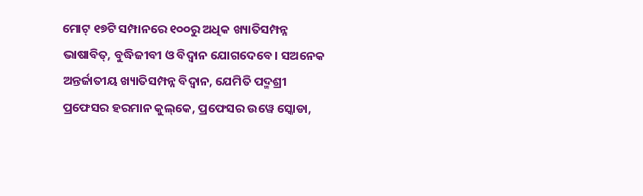ମୋଟ୍‌ ୧୭ଟି ସମ୍ପାନରେ ୧୦୦ରୁ ଅଧିକ ଖ୍ୟାତିସମ୍ପନ୍ନ ଭାଷାବିତ୍‌, ବୁଦ୍ଧିଜୀବୀ ଓ ବିଦ୍ବାନ ଯୋଗଦେବେ। ସଅନେକ ଅନ୍ତର୍ଜାତୀୟ ଖ୍ୟାତିସମ୍ପନ୍ନ ବିଦ୍ୱାନ, ଯେମିତି ପଦ୍ମଶ୍ରୀ ପ୍ରଫେସର ହରମାନ କୁଲ୍‌କେ, ପ୍ରଫେସର ଉୱେ ସ୍କୋଡା,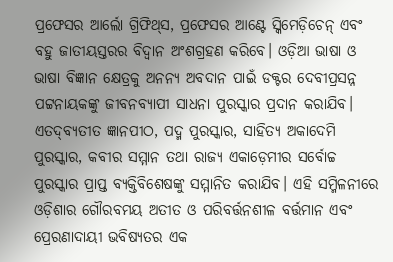ପ୍ରଫେସର ଆର୍ଲୋ ଗ୍ରିଫିଥ୍‌ସ, ପ୍ରଫେସର ଆଣ୍ଟେ ସ୍କିମେଡ଼ିଚେନ୍ ଏବଂ ବହୁ ଜାତୀୟସ୍ତରର ବିଦ୍ୱାନ ଅଂଶଗ୍ରହଣ କରିବେ। ଓଡ଼ିଆ ଭାଷା ଓ ଭାଷା ବିଜ୍ଞାନ କ୍ଷେତ୍ରକୁ ଅନନ୍ୟ ଅବଦାନ ପାଇଁ ଡକ୍ଟର ଦେବୀପ୍ରସନ୍ନ ପଟ୍ଟନାୟକଙ୍କୁ ଜୀବନବ୍ୟାପୀ ସାଧନା ପୁରସ୍କାର ପ୍ରଦାନ କରାଯିବ। ଏତଦ୍‌ବ୍ୟତୀତ ଜ୍ଞାନପୀଠ, ପଦ୍ମ ପୁରସ୍କାର, ସାହିତ୍ୟ ଅକାଦେମି ପୁରସ୍କାର, କବୀର ସମ୍ମାନ ତଥା ରାଜ୍ୟ ଏକାଡ଼େମୀର ସର୍ବୋଚ୍ଚ ପୁରସ୍କାର ପ୍ରାପ୍ତ ବ୍ୟକ୍ତିବିଶେଷଙ୍କୁ ସମ୍ମାନିତ କରାଯିବ। ଏହି ସମ୍ମିଳନୀରେ ଓଡ଼ିଶାର ଗୌରବମୟ ଅତୀତ ଓ ପରିବର୍ତ୍ତନଶୀଳ ବର୍ତ୍ତମାନ ଏବଂ ପ୍ରେରଣାଦାୟୀ ଭବିଷ୍ୟତର ଏକ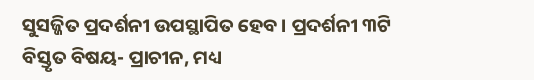ସୁସଜ୍ଜିତ ପ୍ରଦର୍ଶନୀ ଉପସ୍ଥାପିତ ହେବ। ପ୍ରଦର୍ଶନୀ ୩ଟି ବିସ୍ତୃତ ବିଷୟ- ପ୍ରାଚୀନ, ମଧ୍ୟ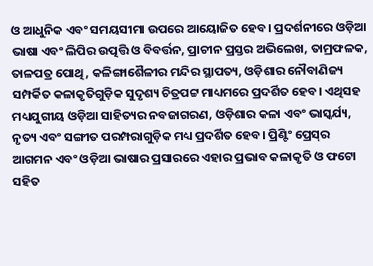ଓ ଆଧୁନିକ ଏବଂ ସମୟସୀମା ଉପରେ ଆୟୋଜିତ ହେବ। ପ୍ରଦର୍ଶନୀରେ ଓଡ଼ିଆ ଭାଷା ଏବଂ ଲିପିର ଉତ୍ପତ୍ତି ଓ ବିବର୍ତ୍ତନ, ପ୍ରାଚୀନ ପ୍ରସ୍ତର ଅଭିଲେଖ, ତାମ୍ରଫଳକ, ତାଳପତ୍ର ପୋଥି, କଳିଙ୍ଗାଶୈଳୀର ମନ୍ଦିର ସ୍ଥାପତ୍ୟ, ଓଡ଼ିଶାର ନୌବାଣିଜ୍ୟ ସମ୍ପର୍କିତ କଳାକୃତିଗୁଡ଼ିକ ସୁଦୃଶ୍ୟ ଚିତ୍ରପଟ୍ଟ ମାଧ୍ୟମରେ ପ୍ରଦର୍ଶିତ ହେବ। ଏଥିସହ ମଧ୍ୟଯୁଗୀୟ ଓଡ଼ିଆ ସାହିତ୍ୟର ନବଜାଗରଣ, ଓଡ଼ିଶାର କଳା ଏବଂ ଭାସ୍କର୍ଯ୍ୟ, ନୃତ୍ୟ ଏବଂ ସଙ୍ଗୀତ ପରମ୍ପରାଗୁଡ଼ିକ ମଧ୍ୟ ପ୍ରଦର୍ଶିତ ହେବ। ପ୍ରିଣ୍ଟିଂ ପ୍ରେସ୍‌ର ଆଗମନ ଏବଂ ଓଡ଼ିଆ ଭାଷାର ପ୍ରସାରରେ ଏହାର ପ୍ରଭାବ କଳାକୃତି ଓ ଫଟୋ ସହିତ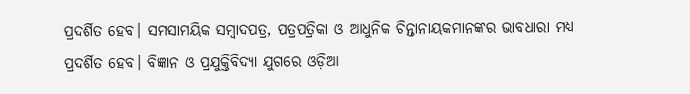ପ୍ରଦର୍ଶିତ ହେବ। ସମସାମୟିକ ସମ୍ବାଦପତ୍ର, ପତ୍ରପତ୍ରିକା ଓ ଆଧୁନିକ ଚିନ୍ତାନାୟକମାନଙ୍କର ଭାବଧାରା ମଧ୍ୟ ପ୍ରଦର୍ଶିତ ହେବ। ବିଜ୍ଞାନ ଓ ପ୍ରଯୁକ୍ତିବିଦ୍ୟା ଯୁଗରେ ଓଡ଼ିଆ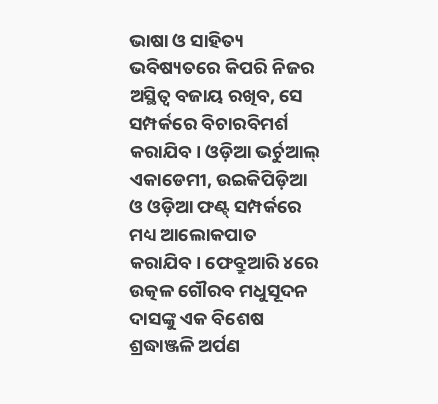ଭାଷା ଓ ସାହିତ୍ୟ ଭବିଷ୍ୟତରେ କିପରି ନିଜର ଅସ୍ଥିତ୍ବ ବଜାୟ ରଖିବ, ସେ ସମ୍ପର୍କରେ ବିଚାରବିମର୍ଶ କରାଯିବ। ଓଡ଼ିଆ ଭର୍ଚୁଆଲ୍ ଏକାଡେମୀ, ଉଇକିପିଡ଼ିଆ ଓ ଓଡ଼ିଆ ଫଣ୍ଟ୍‌ ସମ୍ପର୍କରେ ମଧ୍ୟ ଆଲୋକପାତ କରାଯିବ। ଫେବ୍ରୁଆରି ୪ରେ ଉତ୍କଳ ଗୌରବ ମଧୁସୂଦନ ଦାସଙ୍କୁ ଏକ ବିଶେଷ ଶ୍ରଦ୍ଧାଞ୍ଜଳି ଅର୍ପଣ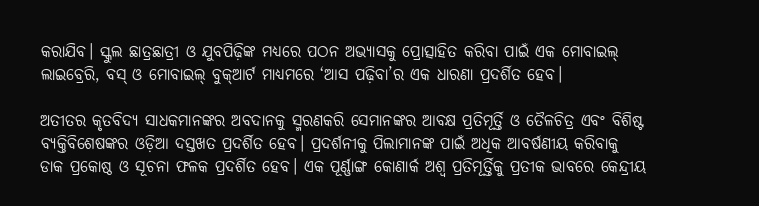କରାଯିବ। ସ୍କୁଲ ଛାତ୍ରଛାତ୍ରୀ ଓ ଯୁବପିଢ଼ିଙ୍କ ମଧ୍ୟରେ ପଠନ ଅଭ୍ୟାସକୁ ପ୍ରୋତ୍ସାହିତ କରିବା ପାଇଁ ଏକ ମୋବାଇଲ୍ ଲାଇବ୍ରେରି, ବସ୍ ଓ ମୋବାଇଲ୍ ବୁକ୍‌ଆର୍ଟ ମାଧ୍ୟମରେ ‘ଆସ ପଢ଼ିବା’ର ଏକ ଧାରଣା ପ୍ରଦର୍ଶିତ ହେବ।

ଅତୀତର କୃତବିଦ୍ୟ ସାଧକମାନଙ୍କର ଅବଦାନକୁ ସ୍ମରଣକରି ସେମାନଙ୍କର ଆବକ୍ଷ ପ୍ରତିମୂର୍ତ୍ତି ଓ ତୈଳଚିତ୍ର ଏବଂ ବିଶିଷ୍ଟ ବ୍ୟକ୍ତିବିଶେଷଙ୍କର ଓଡ଼ିଆ ଦସ୍ତଖତ ପ୍ରଦର୍ଶିତ ହେବ। ପ୍ରଦର୍ଶନୀକୁ ପିଲାମାନଙ୍କ ପାଇଁ ଅଧିକ ଆବର୍ଷଣୀୟ କରିବାକୁ ଡାକ ପ୍ରକୋଷ୍ଠ ଓ ସୂଚନା ଫଳକ ପ୍ରଦର୍ଶିତ ହେବ। ଏକ ପୂର୍ଣ୍ଣାଙ୍ଗ କୋଣାର୍କ ଅଶ୍ୱ ପ୍ରତିମୂର୍ତ୍ତିକୁ ପ୍ରତୀକ ଭାବରେ କେନ୍ଦ୍ରୀୟ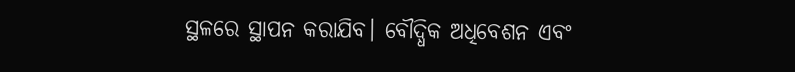ସ୍ଥଳରେ ସ୍ଥାପନ କରାଯିବ। ବୌଦ୍ଧିକ ଅଧିବେଶନ ଏବଂ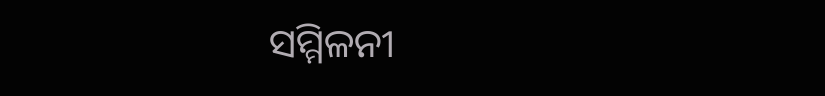ସମ୍ମିଳନୀ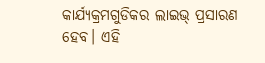କାର୍ଯ୍ୟକ୍ରମଗୁଡିକର ଲାଇଭ୍‌ ପ୍ରସାରଣ ହେବ। ଏହି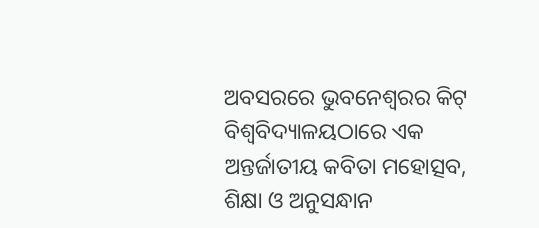ଅବସରରେ ଭୁବନେଶ୍ୱରର କିଟ୍‌ ବିଶ୍ବବିଦ୍ୟାଳୟଠାରେ ଏକ ଅନ୍ତର୍ଜାତୀୟ କବିତା ମହୋତ୍ସବ, ଶିକ୍ଷା ଓ ଅନୁସନ୍ଧାନ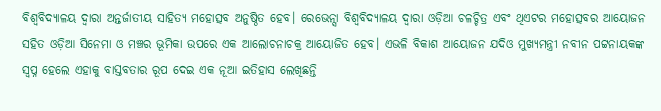ବିଶ୍ୱବିଦ୍ୟାଳୟ ଦ୍ୱାରା ଅନ୍ତର୍ଜାତୀୟ ସାହିତ୍ୟ ମହୋତ୍ସବ ଅନୁଷ୍ଠିତ ହେବ। ରେଭେନ୍ସା ବିଶ୍ୱବିଦ୍ୟାଳୟ ଦ୍ୱାରା ଓଡ଼ିଆ ଚଳଚ୍ଚିତ୍ର ଏବଂ ଥିଏଟର ମହୋତ୍ସବର ଆୟୋଜନ ସହିତ ଓଡ଼ିଆ ସିନେମା ଓ ମଞ୍ଚର ଭୂମିକା ଉପରେ ଏକ ଆଲୋଚନାଚକ୍ର ଆୟୋଜିତ ହେବ। ଏଭଳି ବିକାଶ ଆୟୋଜନ ଯଦିଓ ମୁଖ୍ଯମନ୍ତ୍ରୀ ନବୀନ ପଟ୍ଟନାୟକଙ୍କ ସ୍ବପ୍ନ ହେଲେ ଏହାକୁ ବାସ୍ତବତାର ରୂପ ଦେଇ ଏକ ନୂଆ ଇତିହାସ ଲେଖିଛନ୍ତି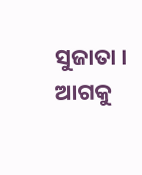ସୁଜାତା । ଆଗକୁ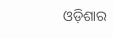ଓଡ଼ିଶାର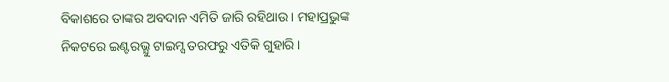ବିକାଶରେ ତାଙ୍କର ଅବଦାନ ଏମିତି ଜାରି ରହିଥାଉ । ମହାପ୍ରଭୁଙ୍କ ନିକଟରେ ଇଣ୍ଟରଭ୍ଯୁ ଟାଇମ୍ସ ତରଫରୁ ଏତିକି ଗୁହାରି ।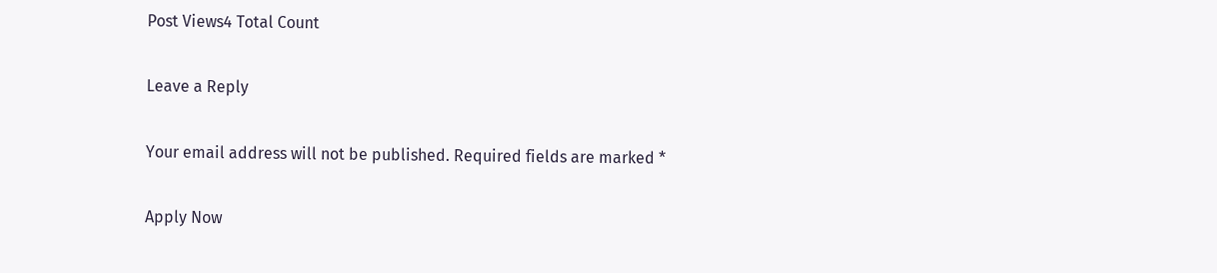Post Views4 Total Count

Leave a Reply

Your email address will not be published. Required fields are marked *

Apply Now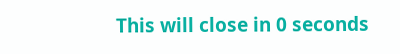This will close in 0 seconds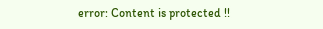error: Content is protected !!